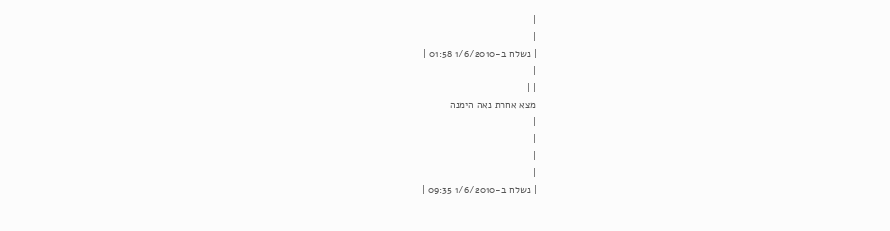|
|
| נשלח ב-1/6/2010 01:58 |
|
| |
מצא אחרת נאה הימנה
|
|
|
|
| נשלח ב-1/6/2010 09:35 |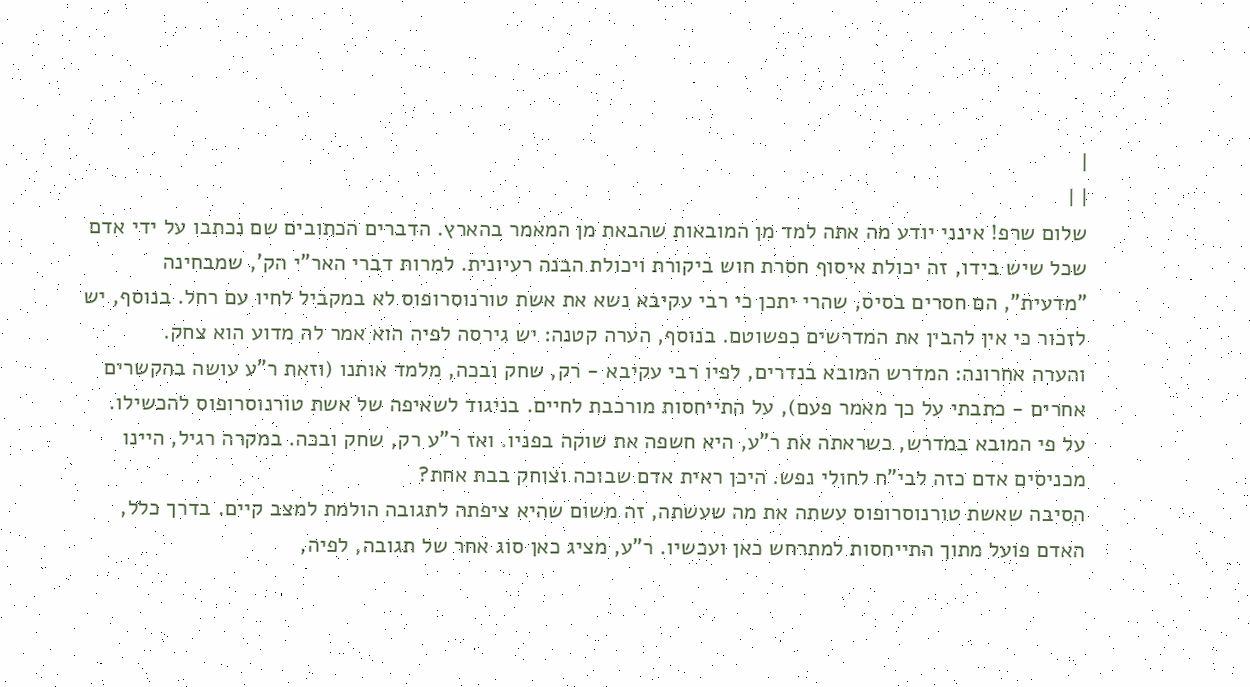|
| |
שלום שרפ! אינני יודע מה אתה למד מן המובאות שהבאת מן המאמר בהארץ. הדברים הכתובים שם נכתבו על ידי אדם שכל שיש בידו, זה יכולת איסוף חסרת חוש ביקורת ויכולת הבנה רעיונית. למרות דברי האר"י הק', שמבחינה "מדעית", הם חסרים בסיס, שהרי יתכן כי רבי עקיבא נשא את אשת טורנוסרופוס לא במקביל לחיו עם רחל. בנוסף, יש לזכור כי אין להבין את המדרשים כפשוטם. בנוסף, הערה קטנה: יש גירסה לפיה הוא אמר לה מדוע הוא צחק.
והערה אחרונה: המדרש המובא בנדרים, לפיו רבי עקיבא - רק, שחק ובכה, מלמד אותנו (וזאת ר"ע עושה בהקשרים אחרים - כתבתי על כך מאמר פעם), על התייחסות מורכבת לחיים. בניגוד לשאיפה של אשת טורנוסרופוס להכשילו. על פי המובא במדרש, כשראתה את ר"ע, היא חשפה את שוקה בפניו. ואז ר"ע רק, שחק ובכה. במקרה רגיל, היינו מכניסים אדם כזה לבי"ח לחולי נפש. היכן ראית אדם שבוכה וצוחק בבת אחת?
הסיבה שאשת טורנוסרופוס עשתה את מה שעשתה, זה משום שהיא ציפתה לתגובה הולמת למצב קיים. בדרך כלל, האדם פועל מתוך התייחסות למתרחש כאן ועכשיו. ר"ע, מציג כאן סוג אחר של תגובה, לפיה,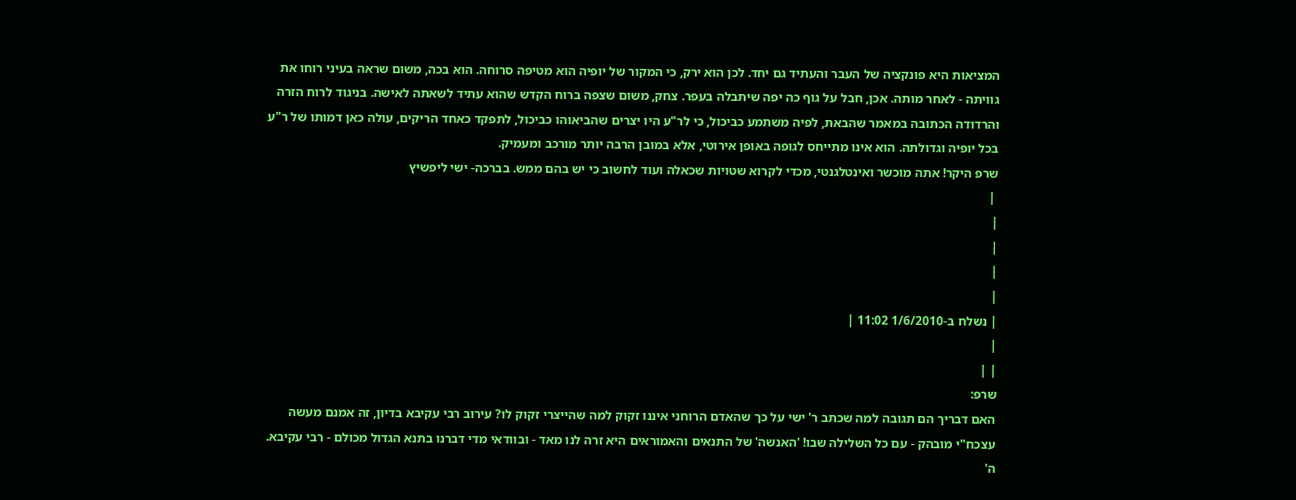המציאות היא פונקציה של העבר והעתיד גם יחד. לכן הוא ירק, כי המקור של יופיה הוא מטיפה סרוחה. הוא בכה, משום שראה בעיני רוחו את גוויתה - לאחר מותה. אכן, חבל על גוף כה יפה שיתבלה בעפר. צחק, משום שצפה ברוח הקדש שהוא עתיד לשאתה לאישה. בניגוד לרוח הזרה והרדודה הכתובה במאמר שהבאת, לפיה משתמע כביכול, כי לר"ע היו יצרים שהביאוהו כביכול, לתפקד כאחד הריקים, עולה כאן דמותו של ר"ע בכל יופיה וגדולתה. הוא אינו מתייחס לגופה באופן אירוטי, אלא במובן הרבה יותר מורכב ומעמיק.
שרפ היקר! אתה מוכשר ואינטלגנטי, מכדי לקרוא שטויות שכאלה ועוד לחשוב כי יש בהם ממש. בברכה- ישי ליפשיץ
 |
|
|
|
|
| נשלח ב-1/6/2010 11:02 |
|
| |
שרפ:
האם דבריך הם תגובה למה שכתב ר' ישי על כך שהאדם הרוחני איננו זקוק למה שהייצרי זקוק לו? עירוב רבי עקיבא בדיון, זה אמנם מעשה עצכח"י מובהק - עם כל השלילה שבו! 'האנשה' של התנאים והאמוראים היא זרה לנו מאד - ובוודאי מדי דברנו בתנא הגדול מכולם - רבי עקיבא. ה'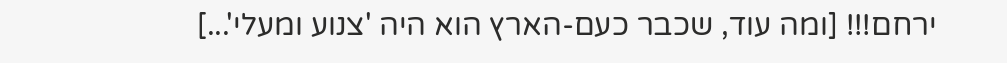ירחם!!! [ומה עוד, שכבר כעם-הארץ הוא היה 'צנוע ומעלי'...]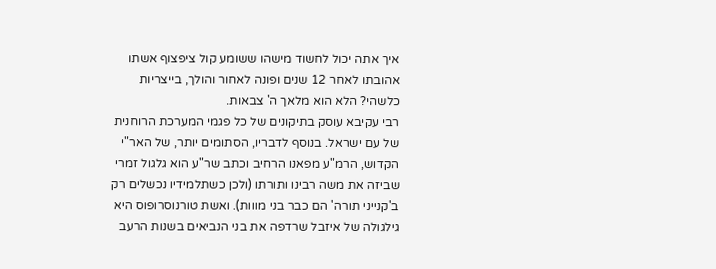איך אתה יכול לחשוד מישהו ששומע קול ציפצוף אשתו אהובתו לאחר 12 שנים ופונה לאחור והולך, בייצריות כלשהי? הלא הוא מלאך ה' צבאות.
רבי עקיבא עוסק בתיקונים של כל פגמי המערכת הרוחנית של עם ישראל. בנוסף לדבריו, הסתומים יותר, של האר"י הקדוש, הרמ"ע מפאנו הרחיב וכתב שר"ע הוא גלגול זמרי שביזה את משה רבינו ותורתו (ולכן כשתלמידיו נכשלים רק ב'קנייני תורה' הם כבר בני מווות). ואשת טורנוסרופוס היא גילגולה של איזבל שרדפה את בני הנביאים בשנות הרעב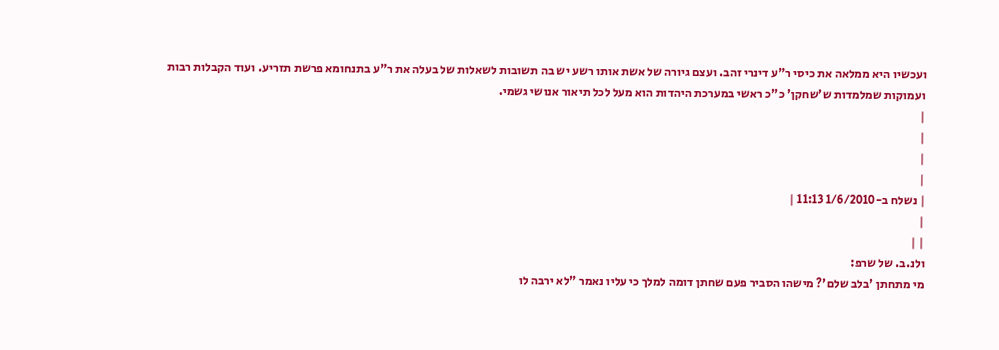ועכשיו היא ממלאה את כיסי ר"ע דינרי זהב. ועצם גיורה של אשת אותו רשע יש בה תשובות לשאלות של בעלה את ר"ע בתנחומא פרשת תזריע. ועוד הקבלות רבות ועמוקות שמלמדות ש'שחקן' כ"כ ראשי במערכת היהדות הוא מעל לכל תיאור אנושי גשמי.
|
|
|
|
| נשלח ב-1/6/2010 11:13 |
|
| |
ולנ.ב. של שרפ:
מי מתחתן 'בלב שלם'? מישהו הסביר פעם שחתן דומה למלך כי עליו נאמר "לא ירבה לו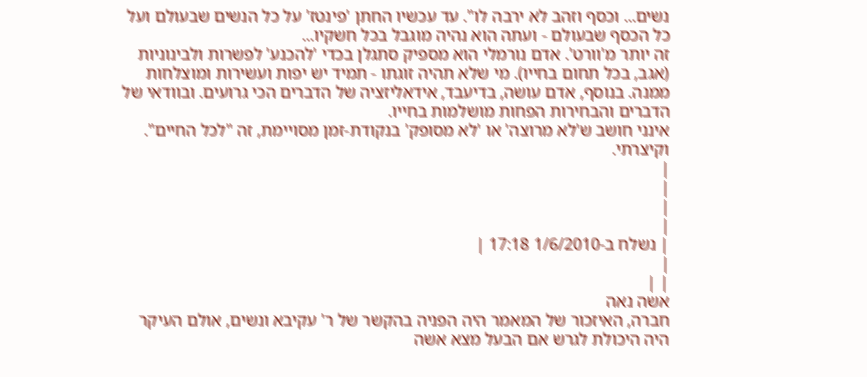נשים... וכסף וזהב לא ירבה לו". עד עכשיו החתן 'פינטז' על כל הנשים שבעולם ועל כל הכסף שבעולם - ועתה הוא נהיה מוגבל בכל חשקיו...
זה יותר מ'וורט'. אדם נורמלי הוא מספיק סתגלן בכדי 'להכנע' לפשרות ולבינוניות (אגב, בכל תחום בחייו). מי שלא תהיה זוגתו - תמיד יש יפות ועשירות ומוצלחות ממנה. בנוסף, אדם עושה, בדיעבד, אידאליזציה של הדברים הכי גרועים. ובוודאי של הדברים והבחירות הפחות מושלמות בחייו.
אינני חושב ש'לא מרוצה' או 'לא מסופק' בנקודת-זמן מסויימת, זה "לכל החיים".
וקיצרתי.
|
|
|
|
| נשלח ב-1/6/2010 17:18 |
|
| |
אשה נאה
חברה, האיזכור של המאמר היה הפניה בהקשר של ר' עקיבא ונשים, אולם העיקר היה היכולת לגרש אם הבעל מצא אשה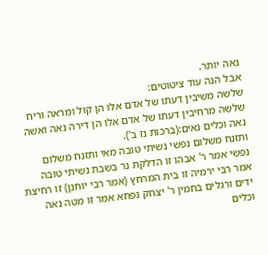נאה יותר.
אבל הנה עוד ציטוטים:
שלשה משיבין דעתו של אדם אלו הן קול ומראה וריח שלשה מרחיבין דעתו של אדם אלו הן דירה נאה ואשה נאה וכלים נאים:(ברכות נז ב').
ותזנח משלום נפשי נשיתי טובה מאי ותזנח משלום נפשי אמר ר' אבהו זו הדלקת נר בשבת נשיתי טובה אמר רבי ירמיה זו בית המרחץ (אמר רבי יוחנן) זו רחיצת ידים ורגלים בחמין ר' יצחק נפחא אמר זו מטה נאה וכלים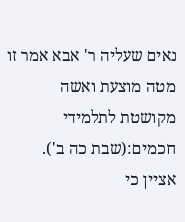נאים שעליה ר' אבא אמר זו מטה מוצעת ואשה מקושטת לתלמידי חכמים:(שבת כה ב').
אציין כי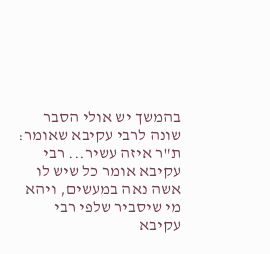בהמשך יש אולי הסבר שונה לרבי עקיבא שאומר: ת"ר איזה עשיר... רבי עקיבא אומר כל שיש לו אשה נאה במעשים, ויהא מי שיסביר שלפי רבי עקיבא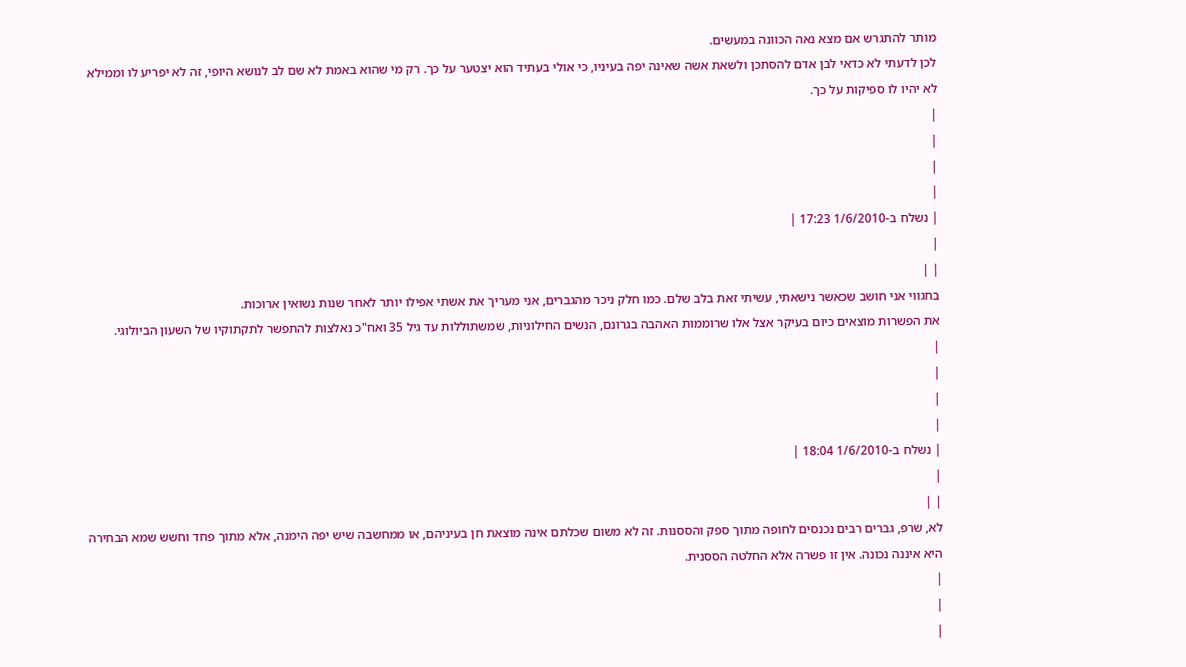מותר להתגרש אם מצא נאה הכוונה במעשים.
לכן לדעתי לא כדאי לבן אדם להסתכן ולשאת אשה שאינה יפה בעיניו, כי אולי בעתיד הוא יצטער על כך. רק מי שהוא באמת לא שם לב לנושא היופי, זה לא יפריע לו וממילא לא יהיו לו ספיקות על כך.
|
|
|
|
| נשלח ב-1/6/2010 17:23 |
|
| |
בחגווי אני חושב שכאשר נישאתי, עשיתי זאת בלב שלם. כמו חלק ניכר מהגברים, אני מעריך את אשתי אפילו יותר לאחר שנות נשואין ארוכות.
את הפשרות מוצאים כיום בעיקר אצל אלו שרוממות האהבה בגרונם, הנשים החילוניות, שמשתוללות עד גיל 35 ואח"כ נאלצות להתפשר לתקתוקיו של השעון הביולוגי.
|
|
|
|
| נשלח ב-1/6/2010 18:04 |
|
| |
לא, שרפ, גברים רבים נכנסים לחופה מתוך ספק והססנות. זה לא משום שכלתם אינה מוצאת חן בעיניהם, או ממחשבה שיש יפה הימנה, אלא מתוך פחד וחשש שמא הבחירה היא איננה נכונה. אין זו פשרה אלא החלטה הססנית.
|
|
|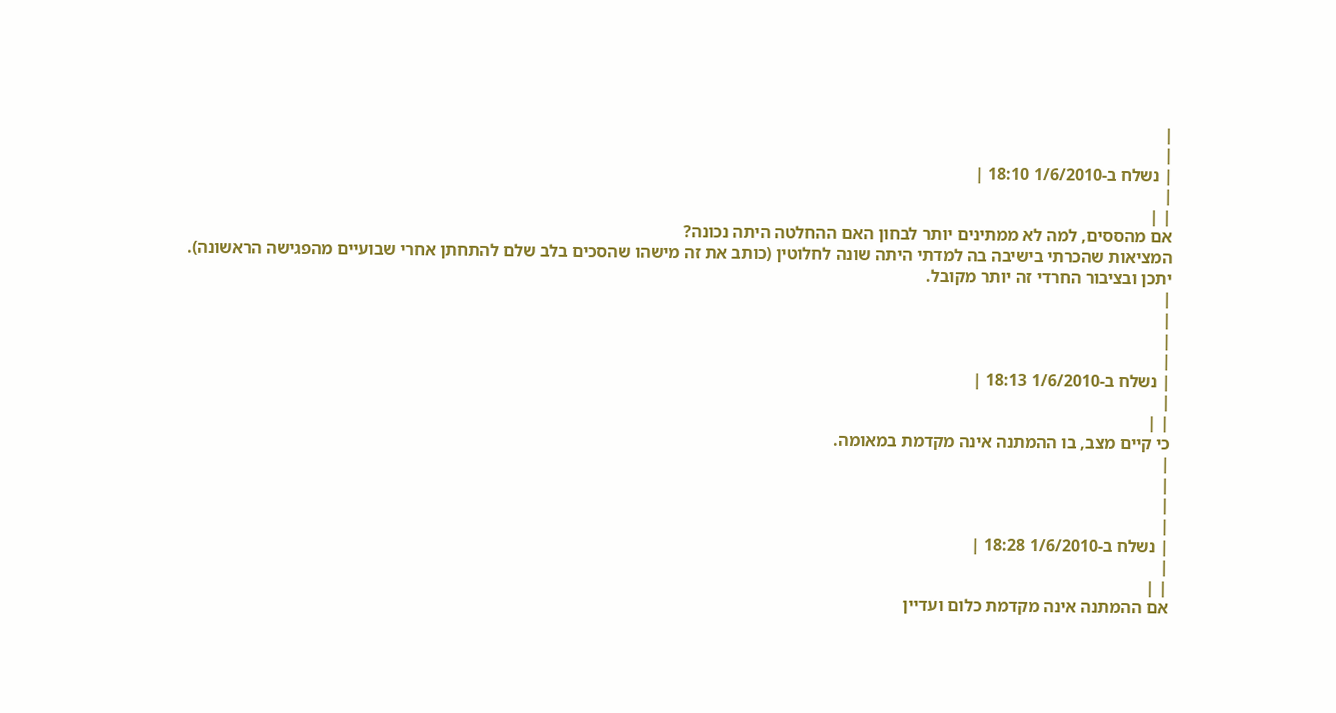|
|
| נשלח ב-1/6/2010 18:10 |
|
| |
אם מהססים, למה לא ממתינים יותר לבחון האם ההחלטה היתה נכונה?
המציאות שהכרתי בישיבה בה למדתי היתה שונה לחלוטין (כותב את זה מישהו שהסכים בלב שלם להתחתן אחרי שבועיים מהפגישה הראשונה).
יתכן ובציבור החרדי זה יותר מקובל.
|
|
|
|
| נשלח ב-1/6/2010 18:13 |
|
| |
כי קיים מצב, בו ההמתנה אינה מקדמת במאומה.
|
|
|
|
| נשלח ב-1/6/2010 18:28 |
|
| |
אם ההמתנה אינה מקדמת כלום ועדיין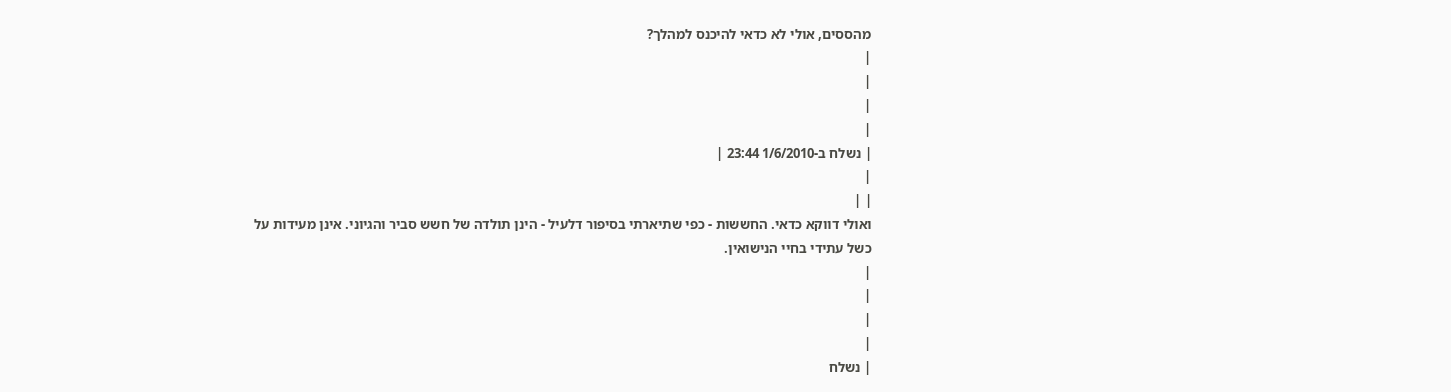מהססים, אולי לא כדאי להיכנס למהלך?
|
|
|
|
| נשלח ב-1/6/2010 23:44 |
|
| |
ואולי דווקא כדאי. החששות - כפי שתיארתי בסיפור דלעיל - הינן תולדה של חשש סביר והגיוני. אינן מעידות על כשל עתידי בחיי הנישואין.
|
|
|
|
| נשלח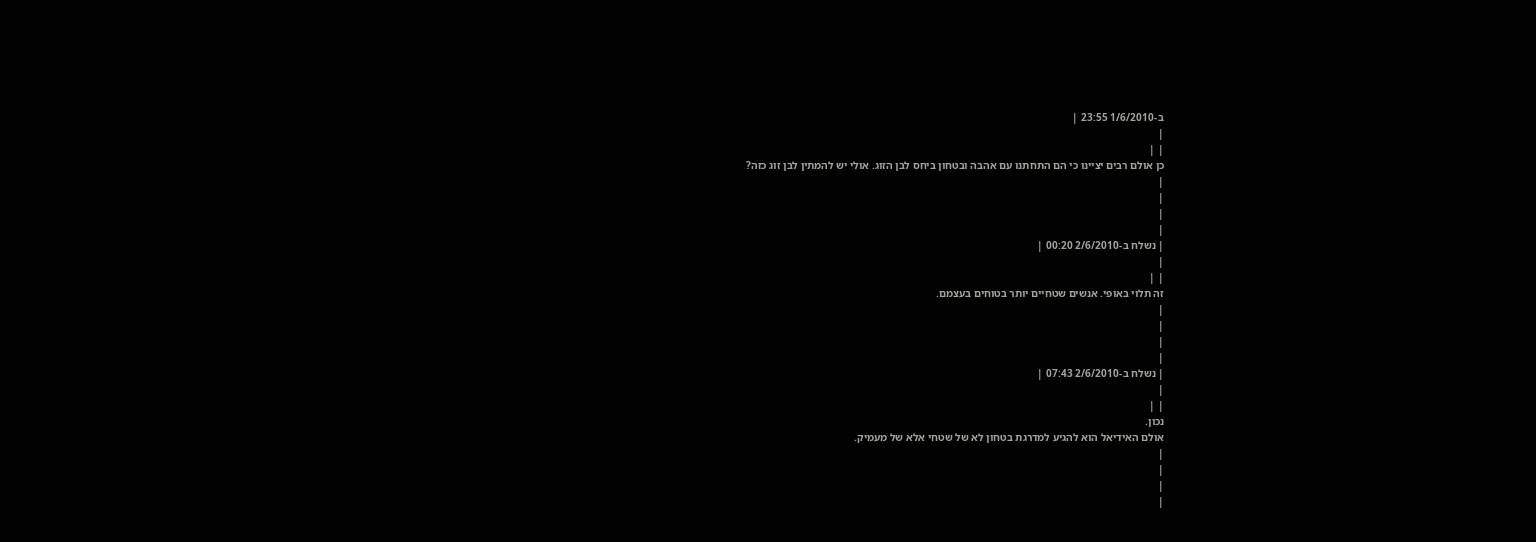ב-1/6/2010 23:55 |
|
| |
כן אולם רבים יציינו כי הם התחתנו עם אהבה ובטחון ביחס לבן הזוג. אולי יש להמתין לבן זוג כזה?
|
|
|
|
| נשלח ב-2/6/2010 00:20 |
|
| |
זה תלוי באופי. אנשים שטחיים יותר בטוחים בעצמם.
|
|
|
|
| נשלח ב-2/6/2010 07:43 |
|
| |
נכון.
אולם האידיאל הוא להגיע למדרגת בטחון לא של שטחי אלא של מעמיק.
|
|
|
|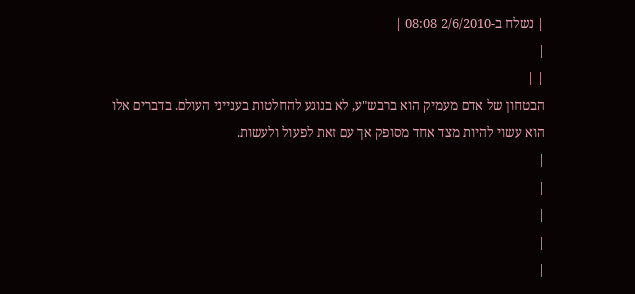| נשלח ב-2/6/2010 08:08 |
|
| |
הבטחון של אדם מעמיק הוא ברבש"ע, לא בנוגע להחלטות בענייני העולם. בדברים אלו הוא עשוי להיות מצד אחד מסופק אך עם זאת לפעול ולעשות.
|
|
|
|
|